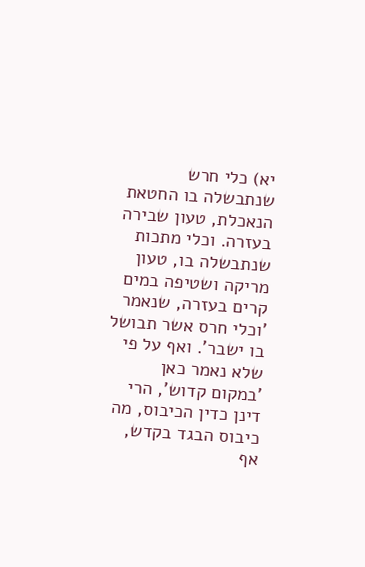יא) כלי חרש שנתבשלה בו החטאת הנאכלת, טעון שבירה בעזרה. וכלי מתכות שנתבשלה בו, טעון מריקה ושטיפה במים קרים בעזרה, שנאמר 'וכלי חרס אשר תבושל בו ישבר'. ואף על פי שלא נאמר כאן 'במקום קדוש', הרי דינן כדין הכיבוס, מה כיבוס הבגד בקדש, אף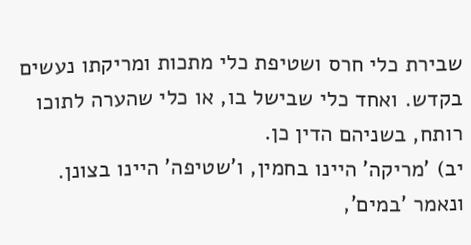שבירת כלי חרס ושטיפת כלי מתכות ומריקתו נעשים בקדש. ואחד כלי שבישל בו, או כלי שהערה לתוכו רותח, בשניהם הדין כן.
יב) 'מריקה' היינו בחמין, ו'שטיפה' היינו בצונן. ונאמר 'במים',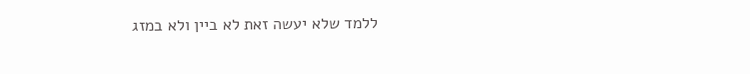ללמד שלא יעשה זאת לא ביין ולא במזג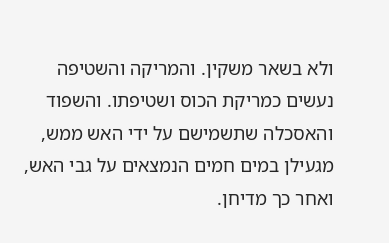ולא בשאר משקין. והמריקה והשטיפה נעשים כמריקת הכוס ושטיפתו. והשפוד והאסכלה שתשמישם על ידי האש ממש, מגעילן במים חמים הנמצאים על גבי האש, ואחר כך מדיחן.